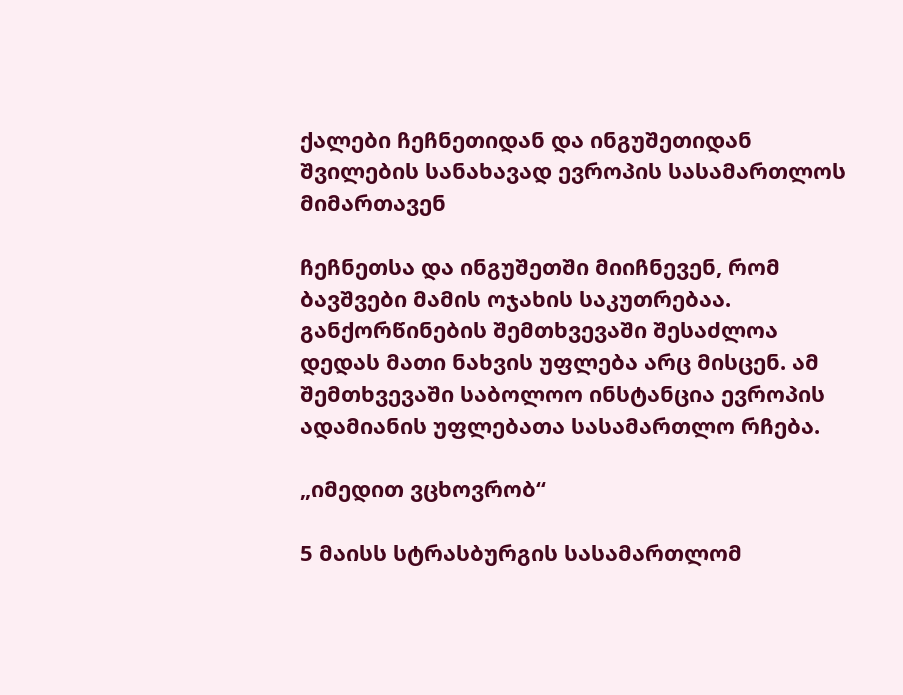ქალები ჩეჩნეთიდან და ინგუშეთიდან შვილების სანახავად ევროპის სასამართლოს მიმართავენ

ჩეჩნეთსა და ინგუშეთში მიიჩნევენ, რომ ბავშვები მამის ოჯახის საკუთრებაა. განქორწინების შემთხვევაში შესაძლოა დედას მათი ნახვის უფლება არც მისცენ. ამ შემთხვევაში საბოლოო ინსტანცია ევროპის ადამიანის უფლებათა სასამართლო რჩება.

„იმედით ვცხოვრობ“

5 მაისს სტრასბურგის სასამართლომ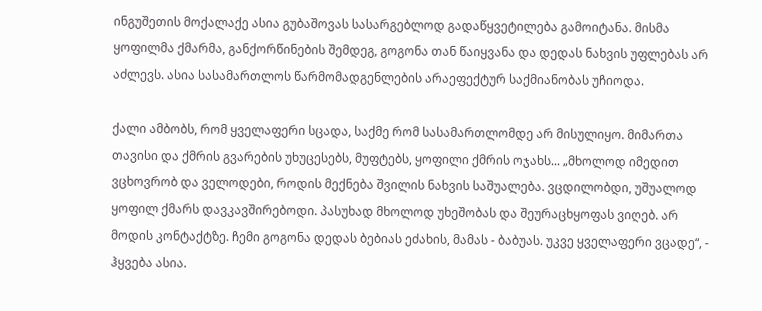ინგუშეთის მოქალაქე ასია გუბაშოვას სასარგებლოდ გადაწყვეტილება გამოიტანა. მისმა ყოფილმა ქმარმა, განქორწინების შემდეგ, გოგონა თან წაიყვანა და დედას ნახვის უფლებას არ აძლევს. ასია სასამართლოს წარმომადგენლების არაეფექტურ საქმიანობას უჩიოდა.

ქალი ამბობს, რომ ყველაფერი სცადა, საქმე რომ სასამართლომდე არ მისულიყო. მიმართა თავისი და ქმრის გვარების უხუცესებს, მუფტებს, ყოფილი ქმრის ოჯახს... „მხოლოდ იმედით ვცხოვრობ და ველოდები, როდის მექნება შვილის ნახვის საშუალება. ვცდილობდი, უშუალოდ ყოფილ ქმარს დავკავშირებოდი. პასუხად მხოლოდ უხეშობას და შეურაცხყოფას ვიღებ. არ მოდის კონტაქტზე. ჩემი გოგონა დედას ბებიას ეძახის, მამას - ბაბუას. უკვე ყველაფერი ვცადე“, - ჰყვება ასია.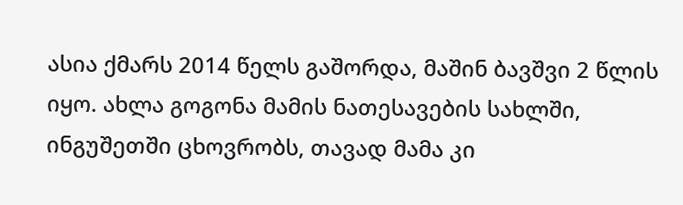ასია ქმარს 2014 წელს გაშორდა, მაშინ ბავშვი 2 წლის იყო. ახლა გოგონა მამის ნათესავების სახლში, ინგუშეთში ცხოვრობს, თავად მამა კი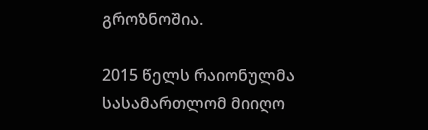გროზნოშია.

2015 წელს რაიონულმა სასამართლომ მიიღო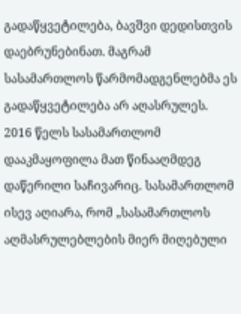გადაწყვეტილება, ბავშვი დედისთვის დაებრუნებინათ. მაგრამ სასამართლოს წარმომადგენლებმა ეს გადაწყვეტილება არ აღასრულეს. 2016 წელს სასამართლომ დააკმაყოფილა მათ წინააღმდეგ დაწერილი საჩივარიც. სასამართლომ ისევ აღიარა, რომ „სასამართლოს აღმასრულებლების მიერ მიღებული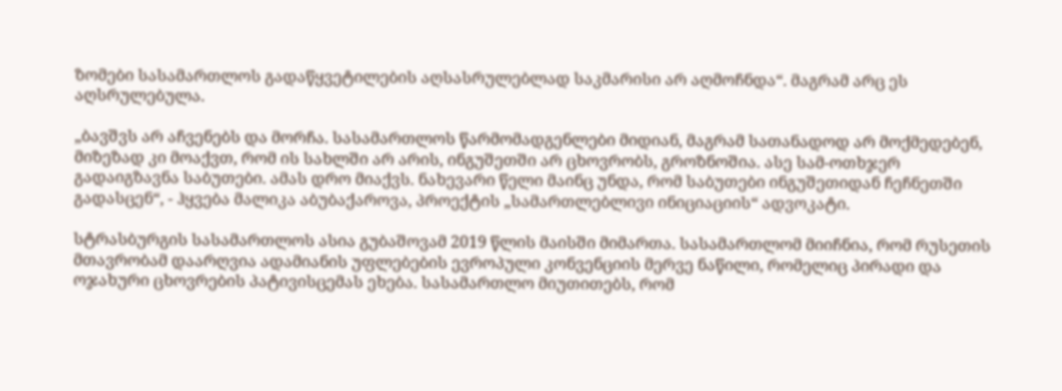ზომები სასამართლოს გადაწყვეტილების აღსასრულებლად საკმარისი არ აღმოჩნდა“. მაგრამ არც ეს აღსრულებულა.

„ბავშვს არ აჩვენებს და მორჩა. სასამართლოს წარმომადგენლები მიდიან, მაგრამ სათანადოდ არ მოქმედებენ, მიზეზად კი მოაქვთ, რომ ის სახლში არ არის, ინგუშეთში არ ცხოვრობს, გროზნოშია. ასე სამ-ოთხჯერ გადაიგზავნა საბუთები. ამას დრო მიაქვს. ნახევარი წელი მაინც უნდა, რომ საბუთები ინგუშეთიდან ჩეჩნეთში გადასცენ“, - ჰყვება მალიკა აბუბაქაროვა, პროექტის „სამართლებლივი ინიციაციის“ ადვოკატი.

სტრასბურგის სასამართლოს ასია გუბაშოვამ 2019 წლის მაისში მიმართა. სასამართლომ მიიჩნია, რომ რუსეთის მთავრობამ დაარღვია ადამიანის უფლებების ევროპული კონვენციის მერვე ნაწილი, რომელიც პირადი და ოჯახური ცხოვრების პატივისცემას ეხება. სასამართლო მიუთითებს, რომ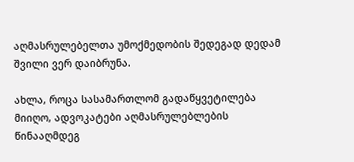აღმასრულებელთა უმოქმედობის შედეგად დედამ შვილი ვერ დაიბრუნა.

ახლა, როცა სასამართლომ გადაწყვეტილება მიიღო, ადვოკატები აღმასრულებლების წინააღმდეგ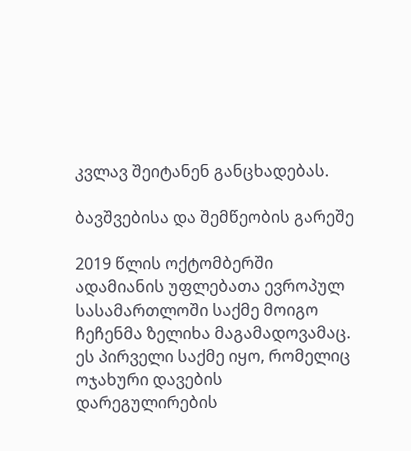კვლავ შეიტანენ განცხადებას.

ბავშვებისა და შემწეობის გარეშე

2019 წლის ოქტომბერში ადამიანის უფლებათა ევროპულ სასამართლოში საქმე მოიგო ჩეჩენმა ზელიხა მაგამადოვამაც. ეს პირველი საქმე იყო, რომელიც ოჯახური დავების დარეგულირების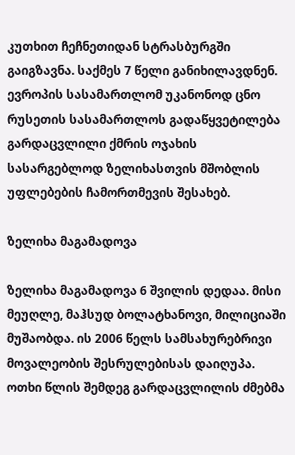კუთხით ჩეჩნეთიდან სტრასბურგში გაიგზავნა. საქმეს 7 წელი განიხილავდნენ. ევროპის სასამართლომ უკანონოდ ცნო რუსეთის სასამართლოს გადაწყვეტილება გარდაცვლილი ქმრის ოჯახის სასარგებლოდ ზელიხასთვის მშობლის უფლებების ჩამორთმევის შესახებ.

ზელიხა მაგამადოვა

ზელიხა მაგამადოვა 6 შვილის დედაა. მისი მეუღლე, მაჰსუდ ბოლატხანოვი, მილიციაში მუშაობდა. ის 2006 წელს სამსახურებრივი მოვალეობის შესრულებისას დაიღუპა. ოთხი წლის შემდეგ გარდაცვლილის ძმებმა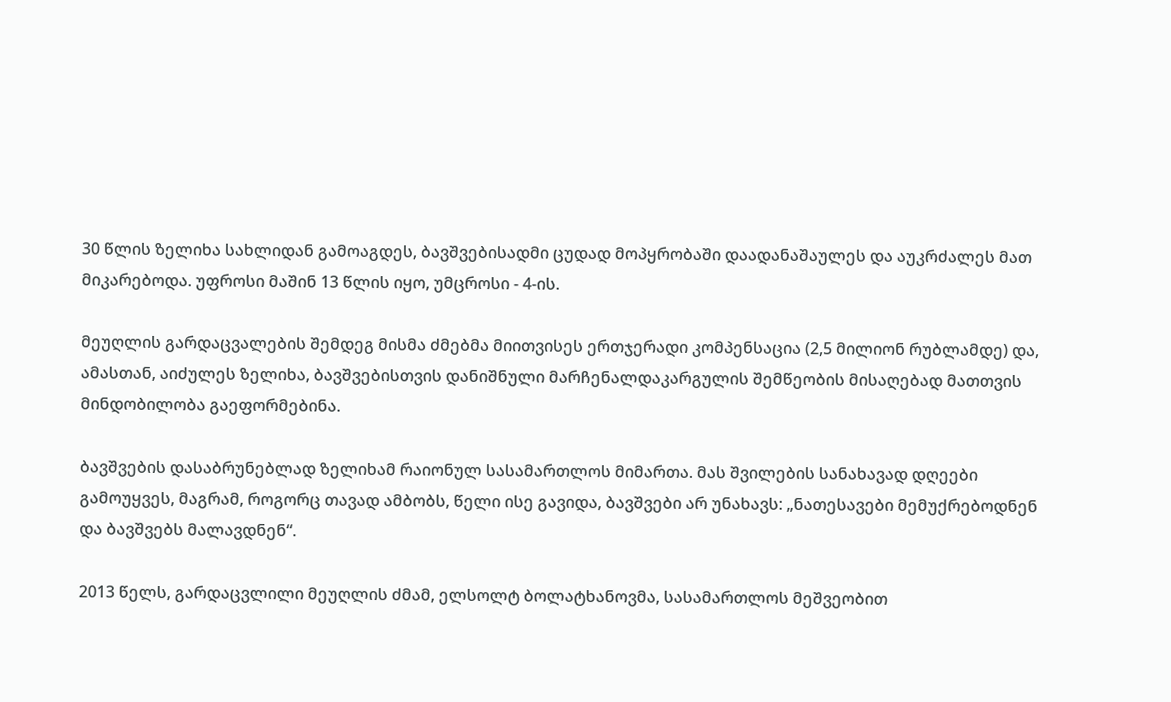30 წლის ზელიხა სახლიდან გამოაგდეს, ბავშვებისადმი ცუდად მოპყრობაში დაადანაშაულეს და აუკრძალეს მათ მიკარებოდა. უფროსი მაშინ 13 წლის იყო, უმცროსი - 4-ის.

მეუღლის გარდაცვალების შემდეგ მისმა ძმებმა მიითვისეს ერთჯერადი კომპენსაცია (2,5 მილიონ რუბლამდე) და, ამასთან, აიძულეს ზელიხა, ბავშვებისთვის დანიშნული მარჩენალდაკარგულის შემწეობის მისაღებად მათთვის მინდობილობა გაეფორმებინა.

ბავშვების დასაბრუნებლად ზელიხამ რაიონულ სასამართლოს მიმართა. მას შვილების სანახავად დღეები გამოუყვეს, მაგრამ, როგორც თავად ამბობს, წელი ისე გავიდა, ბავშვები არ უნახავს: „ნათესავები მემუქრებოდნენ და ბავშვებს მალავდნენ“.

2013 წელს, გარდაცვლილი მეუღლის ძმამ, ელსოლტ ბოლატხანოვმა, სასამართლოს მეშვეობით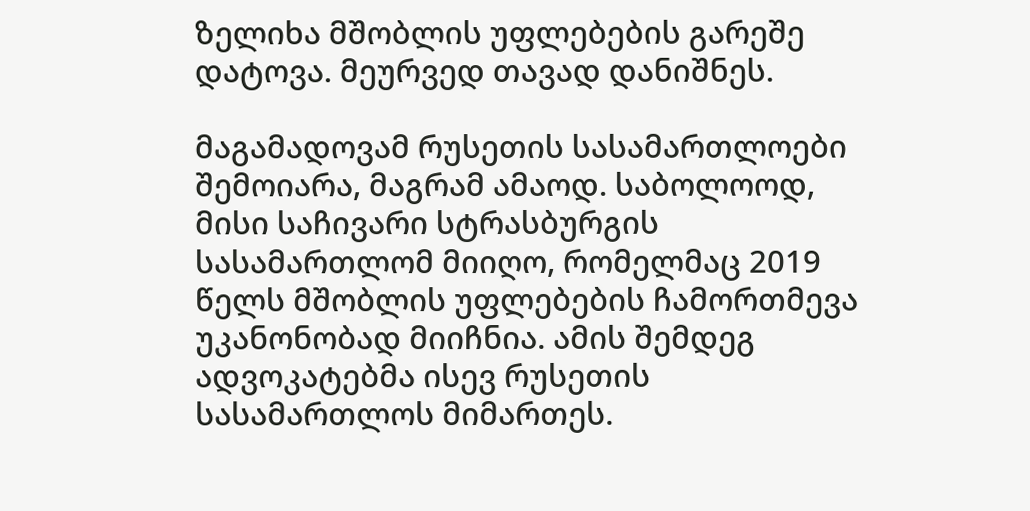ზელიხა მშობლის უფლებების გარეშე დატოვა. მეურვედ თავად დანიშნეს.

მაგამადოვამ რუსეთის სასამართლოები შემოიარა, მაგრამ ამაოდ. საბოლოოდ, მისი საჩივარი სტრასბურგის სასამართლომ მიიღო, რომელმაც 2019 წელს მშობლის უფლებების ჩამორთმევა უკანონობად მიიჩნია. ამის შემდეგ ადვოკატებმა ისევ რუსეთის სასამართლოს მიმართეს.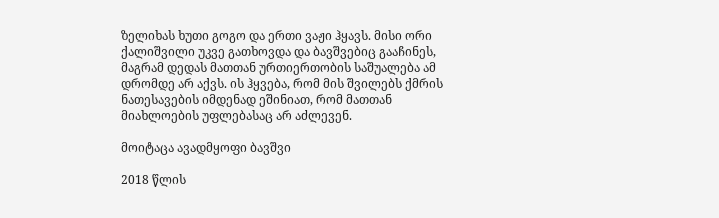ზელიხას ხუთი გოგო და ერთი ვაჟი ჰყავს. მისი ორი ქალიშვილი უკვე გათხოვდა და ბავშვებიც გააჩინეს, მაგრამ დედას მათთან ურთიერთობის საშუალება ამ დრომდე არ აქვს. ის ჰყვება, რომ მის შვილებს ქმრის ნათესავების იმდენად ეშინიათ, რომ მათთან მიახლოების უფლებასაც არ აძლევენ.

მოიტაცა ავადმყოფი ბავშვი

2018 წლის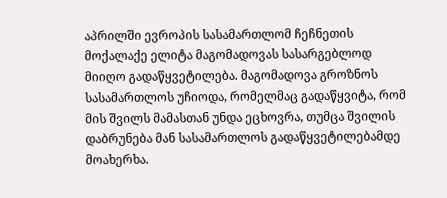აპრილში ევროპის სასამართლომ ჩეჩნეთის მოქალაქე ელიტა მაგომადოვას სასარგებლოდ მიიღო გადაწყვეტილება. მაგომადოვა გროზნოს სასამართლოს უჩიოდა, რომელმაც გადაწყვიტა, რომ მის შვილს მამასთან უნდა ეცხოვრა, თუმცა შვილის დაბრუნება მან სასამართლოს გადაწყვეტილებამდე მოახერხა.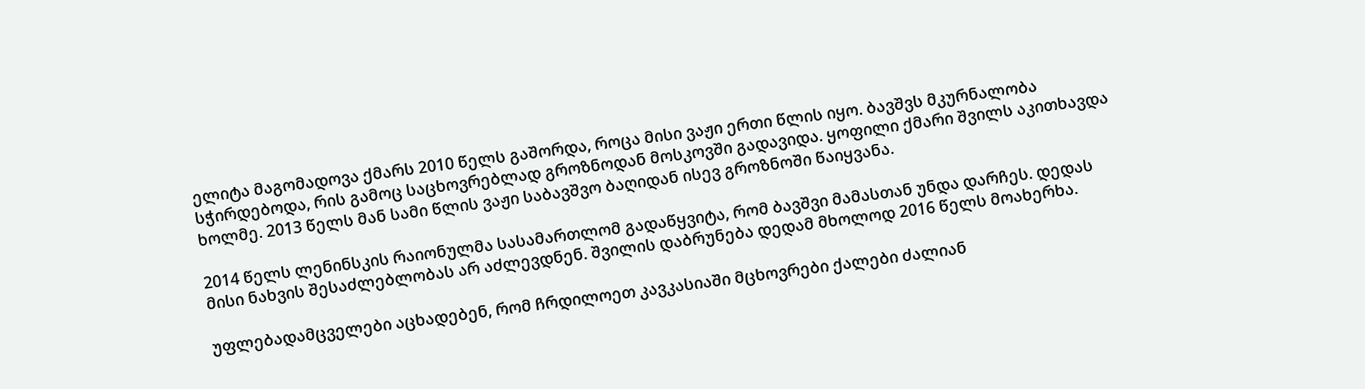ელიტა მაგომადოვა ქმარს 2010 წელს გაშორდა, როცა მისი ვაჟი ერთი წლის იყო. ბავშვს მკურნალობა სჭირდებოდა, რის გამოც საცხოვრებლად გროზნოდან მოსკოვში გადავიდა. ყოფილი ქმარი შვილს აკითხავდა ხოლმე. 2013 წელს მან სამი წლის ვაჟი საბავშვო ბაღიდან ისევ გროზნოში წაიყვანა.

2014 წელს ლენინსკის რაიონულმა სასამართლომ გადაწყვიტა, რომ ბავშვი მამასთან უნდა დარჩეს. დედას მისი ნახვის შესაძლებლობას არ აძლევდნენ. შვილის დაბრუნება დედამ მხოლოდ 2016 წელს მოახერხა.

უფლებადამცველები აცხადებენ, რომ ჩრდილოეთ კავკასიაში მცხოვრები ქალები ძალიან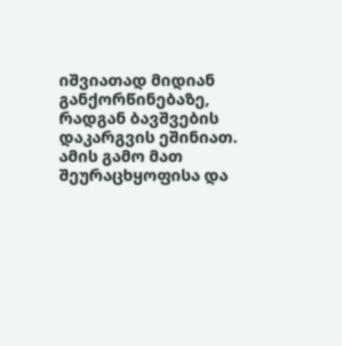იშვიათად მიდიან განქორწინებაზე, რადგან ბავშვების დაკარგვის ეშინიათ. ამის გამო მათ შეურაცხყოფისა და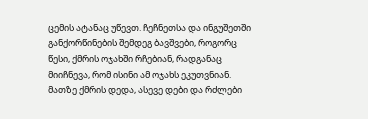ცემის ატანაც უწევთ. ჩეჩნეთსა და ინგუშეთში განქორწინების შემდეგ ბავშვები, როგორც წესი, ქმრის ოჯახში რჩებიან, რადგანაც მიიჩნევა, რომ ისინი ამ ოჯახს ეკუთვნიან. მათზე ქმრის დედა, ასევე დები და რძლები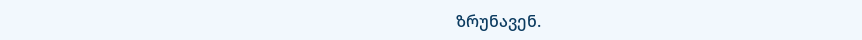ზრუნავენ.